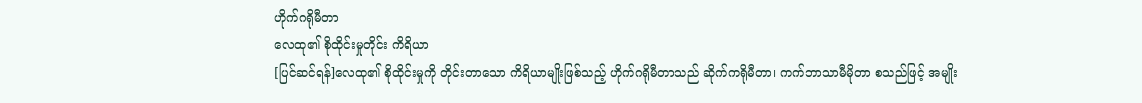ဟိုက်ဂရိုမီတာ
လေထု၏ စိုထိုင်းမှုတိုင်း ကိရိယာ
[ပြင်ဆင်ရန်]လေထု၏ စိုထိုင်းမှုကို တိုင်းတာသော ကိရိယာမျိုးဖြစ်သည့် ဟိုက်ဂရိုမီတာသည် ဆိုက်ကရိုမီတာ၊ ကက်ဘာသာမီမိုတာ စသည်ဖြင့် အမျိုး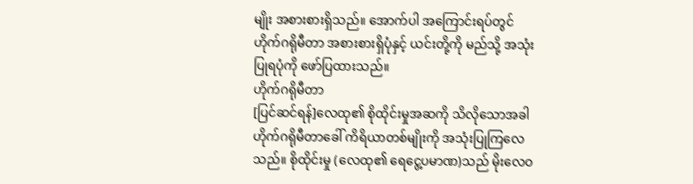မျိုး အစားစားရှိသည်။ အောက်ပါ အကြောင်းရပ်တွင် ဟိုက်ဂရိုမီတာ အစားစားရှိပုံနှင့် ယင်းတို့ကို မည်သို့ အသုံးပြုရပုံကို ဖော်ပြထားသည်။
ဟိုက်ဂရိုမီတာ
[ပြင်ဆင်ရန်]လေထု၏ စိုထိုင်းမှုအဆကို သိလိုသောအခါ ဟိုက်ဂရိုမီတာခေါ် ကိရိယာတစ်မျိုးကို အသုံးပြုကြလေသည်။ စိုထိုင်းမှု (လေထု၏ ရေငွေ့ပမာဏ)သည် မိုးလေဝ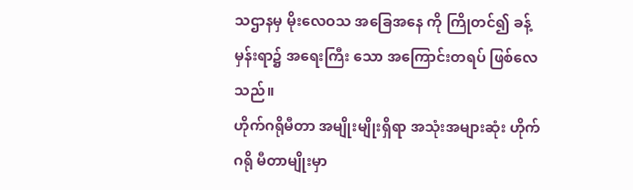သဌာနမှ မိုးလေဝသ အခြေအနေ ကို ကြိုတင်၍ ခန့်မှန်းရာ၌ အရေးကြီး သော အကြောင်းတရပ် ဖြစ်လေသည်။
ဟိုက်ဂရိုမီတာ အမျိုးမျိုးရှိရာ အသုံးအများဆုံး ဟိုက်ဂရို မီတာမျိုးမှာ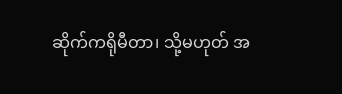ဆိုက်ကရိုမီတာ၊ သို့မဟုတ် အ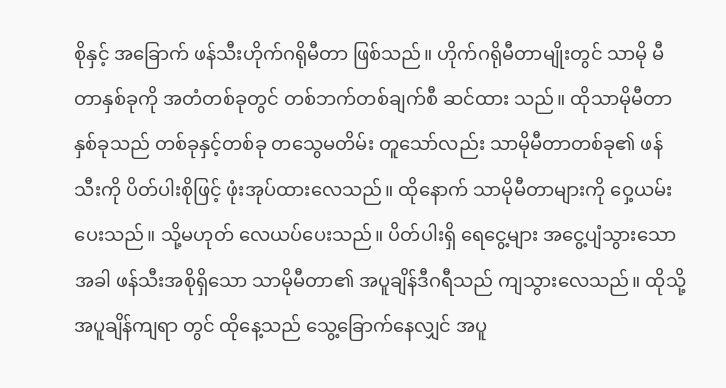စိုနှင့် အခြောက် ဖန်သီးဟိုက်ဂရိုမီတာ ဖြစ်သည်။ ဟိုက်ဂရိုမီတာမျိုးတွင် သာမို မီတာနှစ်ခုကို အတံတစ်ခုတွင် တစ်ဘက်တစ်ချက်စီ ဆင်ထား သည်။ ထိုသာမိုမီတာနှစ်ခုသည် တစ်ခုနှင့်တစ်ခု တသွေမတိမ်း တူသော်လည်း သာမိုမီတာတစ်ခု၏ ဖန်သီးကို ပိတ်ပါးစိုဖြင့် ဖုံးအုပ်ထားလေသည်။ ထိုနောက် သာမိုမီတာများကို ဝှေ့ယမ်း ပေးသည်။ သို့မဟုတ် လေယပ်ပေးသည်။ ပိတ်ပါးရှိ ရေငွေ့များ အငွေ့ပျံသွားသောအခါ ဖန်သီးအစိုရှိသော သာမိုမီတာ၏ အပူချိန်ဒီဂရီသည် ကျသွားလေသည်။ ထိုသို့ အပူချိန်ကျရာ တွင် ထိုနေ့သည် သွေ့ခြောက်နေလျှင် အပူ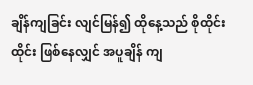ချိန်ကျခြင်း လျင်မြန်၍ ထိုနေ့သည် စိုထိုင်းထိုင်း ဖြစ်နေလျှင် အပူချိန် ကျ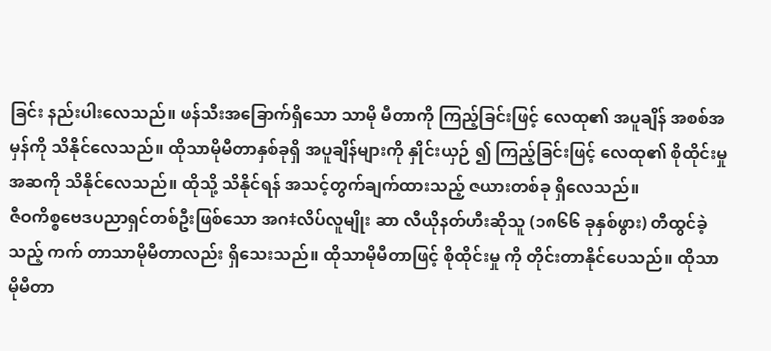ခြင်း နည်းပါးလေသည်။ ဖန်သီးအခြောက်ရှိသော သာမို မီတာကို ကြည့်ခြင်းဖြင့် လေထု၏ အပူချိန် အစစ်အမှန်ကို သိနိုင်လေသည်။ ထိုသာမိုမီတာနှစ်ခုရှိ အပူချိန်များကို နှိုင်းယှဉ် ၍ ကြည့်ခြင်းဖြင့် လေထု၏ စိုထိုင်းမှုအဆကို သိနိုင်လေသည်။ ထိုသို့ သိနိုင်ရန် အသင့်တွက်ချက်ထားသည့် ဇယားတစ်ခု ရှိလေသည်။
ဇီဝကိစ္စဗေဒပညာရှင်တစ်ဦးဖြစ်သော အဂ‡လိပ်လူမျိုး ဆာ လီယိုနတ်ဟီးဆိုသူ (၁၈၆၆ ခုနှစ်ဖွား) တီထွင်ခဲ့သည့် ကက် တာသာမိုမီတာလည်း ရှိသေးသည်။ ထိုသာမိုမီတာဖြင့် စိုထိုင်းမှု ကို တိုင်းတာနိုင်ပေသည်။ ထိုသာမိုမီတာ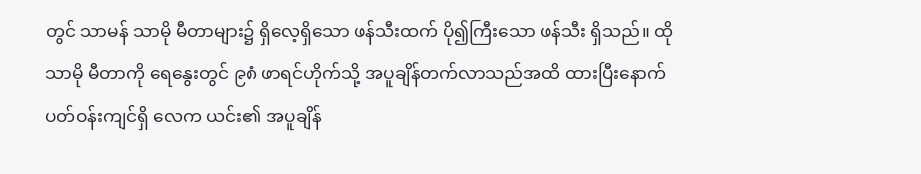တွင် သာမန် သာမို မီတာများ၌ ရှိလေ့ရှိသော ဖန်သီးထက် ပို၍ကြီးသော ဖန်သီး ရှိသည်။ ထိုသာမို မီတာကို ရေနွေးတွင် ၉၈ံ ဖာရင်ဟိုက်သို့ အပူချိန်တက်လာသည်အထိ ထားပြီးနောက် ပတ်ဝန်းကျင်ရှိ လေက ယင်း၏ အပူချိန်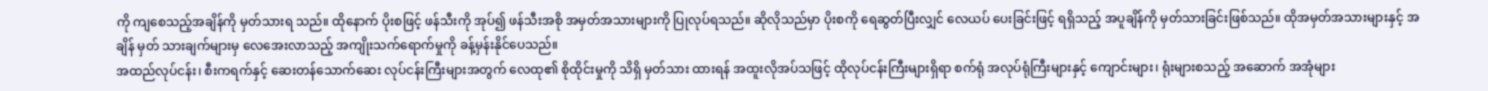ကို ကျစေသည့်အချိန်ကို မှတ်သားရ သည်။ ထိုနောက် ပိုးစဖြင့် ဖန်သီးကို အုပ်၍ ဖန်သီးအစို အမှတ်အသားများကို ပြုလုပ်ရသည်။ ဆိုလိုသည်မှာ ပိုးစကို ရေဆွတ်ပြီးလျှင် လေယပ် ပေးခြင်းဖြင့် ရရှိသည့် အပူချိန်ကို မှတ်သားခြင်းဖြစ်သည်။ ထိုအမှတ်အသားများနှင့် အချိန် မှတ် သားချက်များမှ လေအေးလာသည့် အကျိုးသက်ရောက်မှုကို ခန့်မှန်းနိုင်ပေသည်။
အထည်လုပ်ငန်း၊ စီးကရက်နှင့် ဆေးတန်သောက်ဆေး လုပ်ငန်းကြီးများအတွက် လေထု၏ စိုထိုင်းမှုကို သိရှိ မှတ်သား ထားရန် အထူးလိုအပ်သဖြင့် ထိုလုပ်ငန်းကြီးများရှိရာ စက်ရုံ အလုပ်ရုံကြီးများနှင့် ကျောင်းများ၊ ရုံးများစသည့် အဆောက် အအုံများ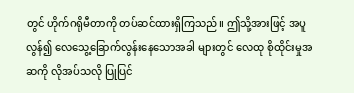တွင် ဟိုက်ဂရိုမီတာကို တပ်ဆင်ထားရှိကြသည်။ ဤသို့အားဖြင့် အပူလွန်၍ လေသွေ့ခြောက်လွန်းနေသောအခါ များတွင် လေထု စိုထိုင်းမှုအဆကို လိုအပ်သလို ပြုပြင်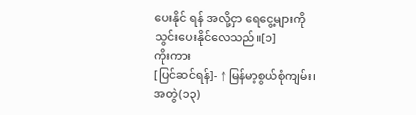ပေးနိုင် ရန် အလို့ငှာ ရေငွေ့များကို သွင်းပေးနိုင်လေသည်။[၁]
ကိုးကား
[ပြင်ဆင်ရန်]- ↑ မြန်မာ့စွယ်စုံကျမ်း၊ အတွဲ(၁၃)